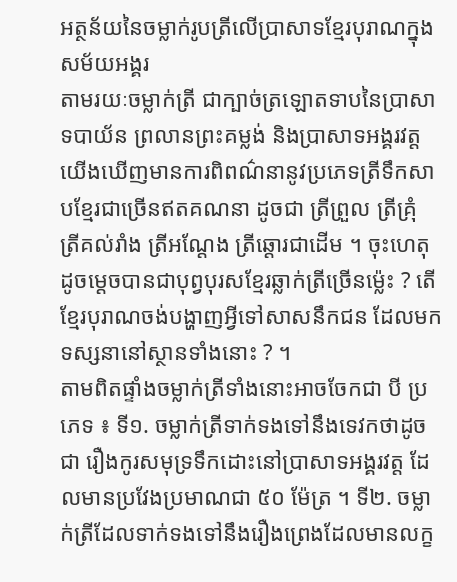អត្ថន័យនៃចម្លាក់រូបត្រីលើប្រាសាទខ្មែរបុរាណក្នុងសម័យអង្គរ
តាមរយៈចម្លាក់ត្រី ជាក្បាច់ត្រឡោតទាបនៃប្រាសាទបាយ័ន ព្រលានព្រះគម្លង់ និងប្រាសាទអង្គរវត្ត យើងឃើញមានការពិពណ៌នានូវប្រភេទត្រីទឹកសាបខ្មែរជាច្រើនឥតគណនា ដូចជា ត្រីព្រួល ត្រីគ្រុំ ត្រីគល់រាំង ត្រីអណ្ដែង ត្រីឆ្ដោរជាដើម ។ ចុះហេតុដូចម្ដេចបានជាបុព្វបុរសខ្មែរឆ្លាក់ត្រីច្រើនម្ល៉េះ ? តើខ្មែរបុរាណចង់បង្ហាញអ្វីទៅសាសនឹកជន ដែលមកទស្សនានៅស្ថានទាំងនោះ ? ។
តាមពិតផ្ទាំងចម្លាក់ត្រីទាំងនោះអាចចែកជា បី ប្រភេទ ៖ ទី១. ចម្លាក់ត្រីទាក់ទងទៅនឹងទេវកថាដូចជា រឿងកូរសមុទ្រទឹកដោះនៅប្រាសាទអង្គរវត្ត ដែលមានប្រវែងប្រមាណជា ៥០ ម៉ែត្រ ។ ទី២. ចម្លាក់ត្រីដែលទាក់ទងទៅនឹងរឿងព្រេងដែលមានលក្ខ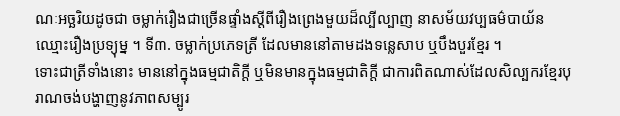ណៈអច្ឆរិយដូចជា ចម្លាក់រឿងជាច្រើនផ្ទាំងស្ដីពីរឿងព្រេងមួយដ៏ល្បីល្បាញ នាសម័យវប្បធម៌បាយ័ន ឈ្មោះរឿងប្រទ្យុម្ន ។ ទី៣. ចម្លាក់ប្រភេទត្រី ដែលមាននៅតាមដងទន្លេសាប ឬបឹងបួរខ្មែរ ។
ទោះជាត្រីទាំងនោះ មាននៅក្នុងធម្មជាតិក្ដី ឬមិនមានក្នុងធម្មជាតិក្ដី ជាការពិតណាស់ដែលសិល្បករខ្មែរបុរាណចង់បង្ហាញនូវភាពសម្បូរ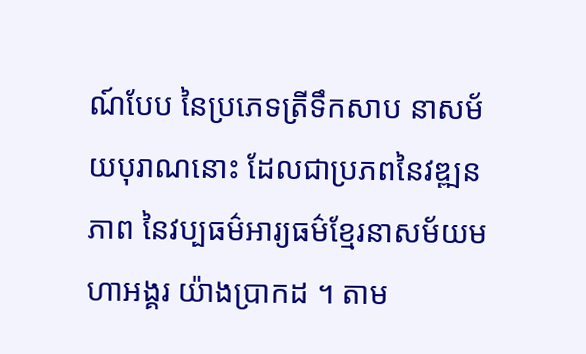ណ៍បែប នៃប្រភេទត្រីទឹកសាប នាសម័យបុរាណនោះ ដែលជាប្រភពនៃវឌ្ឍនភាព នៃវប្បធម៌អារ្យធម៌ខ្មែរនាសម័យមហាអង្គរ យ៉ាងប្រាកដ ។ តាម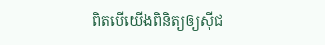ពិតបើយើងពិនិត្យឲ្យស៊ីជ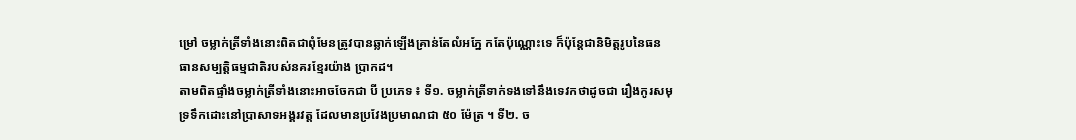ម្រៅ ចម្លាក់ត្រីទាំងនោះពិតជាពុំមែនត្រូវបានឆ្លាក់ឡើងគ្រាន់តែលំអភែ្ន កតែប៉ុណ្ណោះទេ ក៏ប៉ុន្ដែជានិមិត្តរូបនៃធនធានសម្បត្តិធម្មជាតិរបស់នគរខ្មែរយ៉ាង ប្រាកដ។
តាមពិតផ្ទាំងចម្លាក់ត្រីទាំងនោះអាចចែកជា បី ប្រភេទ ៖ ទី១. ចម្លាក់ត្រីទាក់ទងទៅនឹងទេវកថាដូចជា រឿងកូរសមុទ្រទឹកដោះនៅប្រាសាទអង្គរវត្ត ដែលមានប្រវែងប្រមាណជា ៥០ ម៉ែត្រ ។ ទី២. ច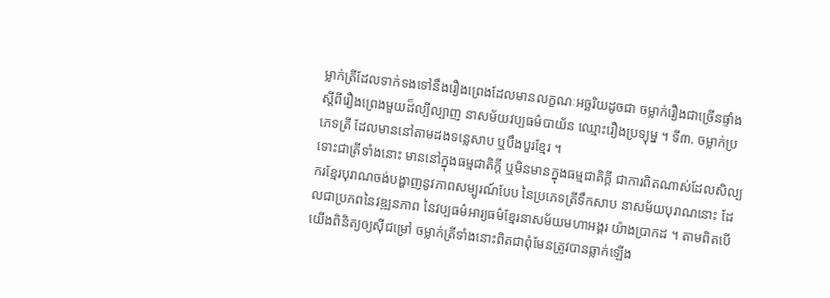ម្លាក់ត្រីដែលទាក់ទងទៅនឹងរឿងព្រេងដែលមានលក្ខណៈអច្ឆរិយដូចជា ចម្លាក់រឿងជាច្រើនផ្ទាំងស្ដីពីរឿងព្រេងមួយដ៏ល្បីល្បាញ នាសម័យវប្បធម៌បាយ័ន ឈ្មោះរឿងប្រទ្យុម្ន ។ ទី៣. ចម្លាក់ប្រភេទត្រី ដែលមាននៅតាមដងទន្លេសាប ឬបឹងបួរខ្មែរ ។
ទោះជាត្រីទាំងនោះ មាននៅក្នុងធម្មជាតិក្ដី ឬមិនមានក្នុងធម្មជាតិក្ដី ជាការពិតណាស់ដែលសិល្បករខ្មែរបុរាណចង់បង្ហាញនូវភាពសម្បូរណ៍បែប នៃប្រភេទត្រីទឹកសាប នាសម័យបុរាណនោះ ដែលជាប្រភពនៃវឌ្ឍនភាព នៃវប្បធម៌អារ្យធម៌ខ្មែរនាសម័យមហាអង្គរ យ៉ាងប្រាកដ ។ តាមពិតបើយើងពិនិត្យឲ្យស៊ីជម្រៅ ចម្លាក់ត្រីទាំងនោះពិតជាពុំមែនត្រូវបានឆ្លាក់ឡើង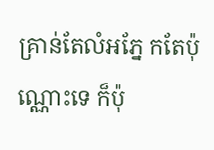គ្រាន់តែលំអភែ្ន កតែប៉ុណ្ណោះទេ ក៏ប៉ុ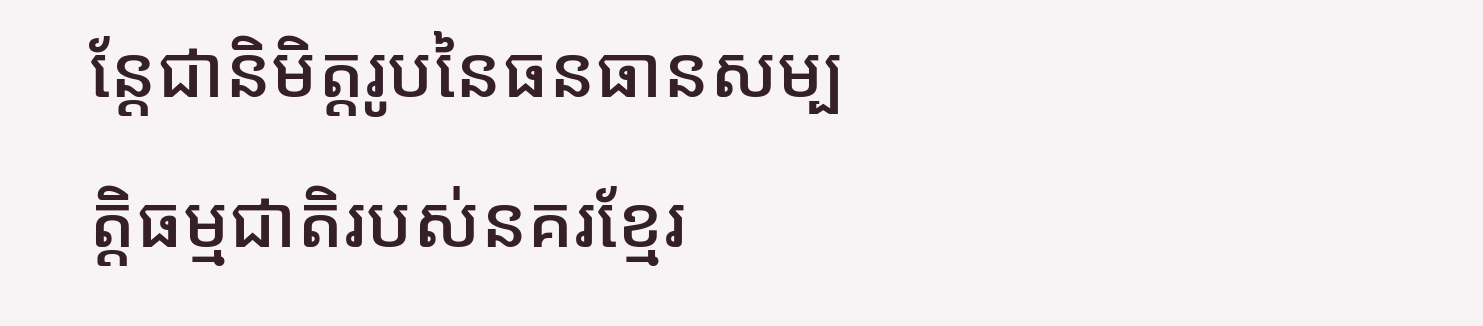ន្ដែជានិមិត្តរូបនៃធនធានសម្បត្តិធម្មជាតិរបស់នគរខ្មែរ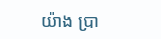យ៉ាង ប្រា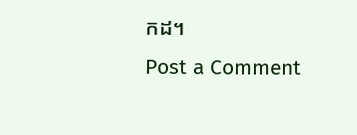កដ។
Post a Comment